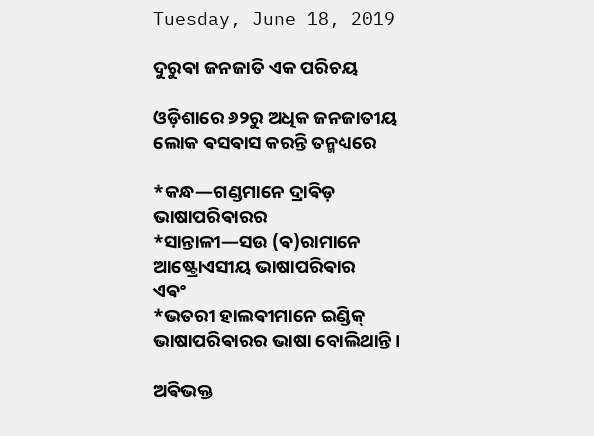Tuesday, June 18, 2019

ଦୁରୁଵା ଜନଜାତି ଏକ ପରିଚୟ

ଓଡ଼ିଶାରେ ୬୨ରୁ ଅଧିକ ଜନଜାତୀୟ ଲୋକ ଵସଵାସ କରନ୍ତି ତନ୍ମଧ୍ୟରେ

*କନ୍ଧ—ଗଣ୍ଡମାନେ ଦ୍ରାଵିଡ଼ ଭାଷାପରିଵାରର
*ସାନ୍ତାଳୀ—ସଉ (ଵ)ରାମାନେ ଆଷ୍ଟ୍ରୋଏସୀୟ ଭାଷାପରିଵାର
ଏଵଂ
*ଭତରୀ ହାଲଵୀମାନେ ଇଣ୍ଡିକ୍ ଭାଷାପରିଵାରର ଭାଷା ବୋଲିଥାନ୍ତି ।

ଅଵିଭକ୍ତ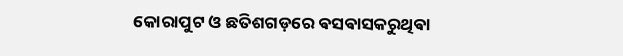କୋରାପୁଟ ଓ ଛତିଶଗଡ଼ରେ ଵସଵାସକରୁଥିଵା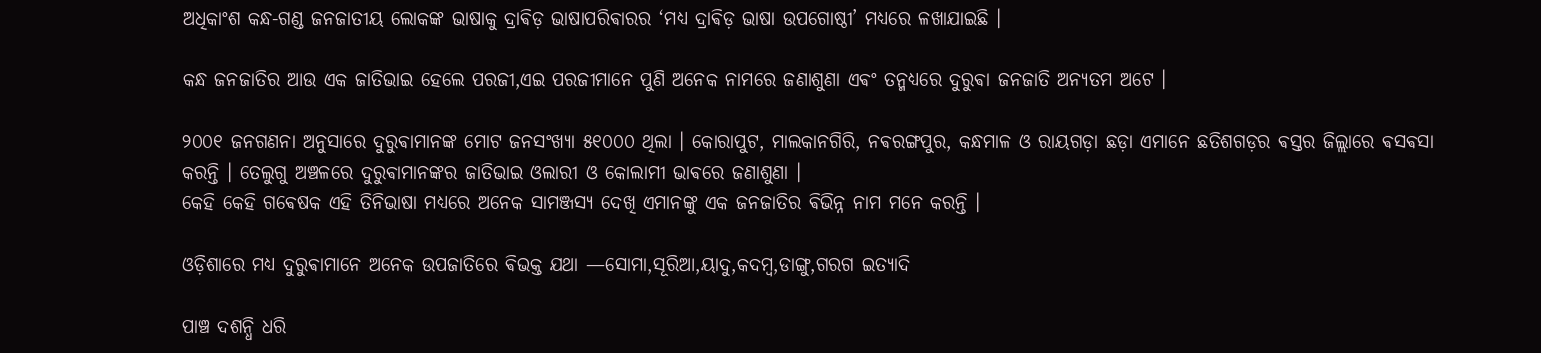ଅଧିକାଂଶ କନ୍ଧ-ଗଣ୍ଡ ଜନଜାତୀୟ ଲୋକଙ୍କ ଭାଷାକୁ ଦ୍ରାଵିଡ଼ ଭାଷାପରିଵାରର ‘ମଧ୍ଯ ଦ୍ରାଵିଡ଼ ଭାଷା ଉପଗୋଷ୍ଠୀ’ ମଧ୍ଯରେ ଳଖାଯାଇଛି ।

କନ୍ଧ ଜନଜାତିର ଆଉ ଏକ ଜାତିଭାଇ ହେଲେ ପରଜୀ,ଏଇ ପରଜୀମାନେ ପୁଣି ଅନେକ ନାମରେ ଜଣାଶୁଣା ଏଵଂ ତନ୍ମଧ୍ୟରେ ଦୁରୁଵା ଜନଜାତି ଅନ୍ଯତମ ଅଟେ ।

୨୦୦୧ ଜନଗଣନା ଅନୁସାରେ ଦୁରୁଵାମାନଙ୍କ ମୋଟ ଜନସଂଖ୍ୟା ୫୧୦୦୦ ଥିଲା । କୋରାପୁଟ, ମାଲକାନଗିରି, ନଵରଙ୍ଗପୁର, କନ୍ଧମାଳ ଓ ରାୟଗଡ଼ା ଛଡ଼ା ଏମାନେ ଛତିଶଗଡ଼ର ଵସ୍ତର ଜିଲ୍ଲାରେ ଵସଵସା କରନ୍ତି । ତେଲୁଗୁ ଅଞ୍ଚଳରେ ଦୁରୁଵାମାନଙ୍କର ଜାତିଭାଇ ଓଲାରୀ ଓ କୋଲାମୀ ଭାଵରେ ଜଣାଶୁଣା ।
କେହି କେହି ଗଵେଷକ ଏହି ତିନିଭାଷା ମଧ୍ୟରେ ଅନେକ ସାମଞ୍ଜସ୍ୟ ଦେଖି ଏମାନଙ୍କୁ ଏକ ଜନଜାତିର ଵିଭିନ୍ନ ନାମ ମନେ କରନ୍ତି ।

ଓଡ଼ିଶାରେ ମଧ୍ୟ ଦୁରୁଵାମାନେ ଅନେକ ଉପଜାତିରେ ଵିଭକ୍ତ ଯଥା —ସୋମା,ସୂରିଆ,ୟାଦୁ,କଦମ୍ବ,ଡାଙ୍ଗୁ,ଗରଗ ଇତ୍ୟାଦି

ପାଞ୍ଚ ଦଶନ୍ଧି ଧରି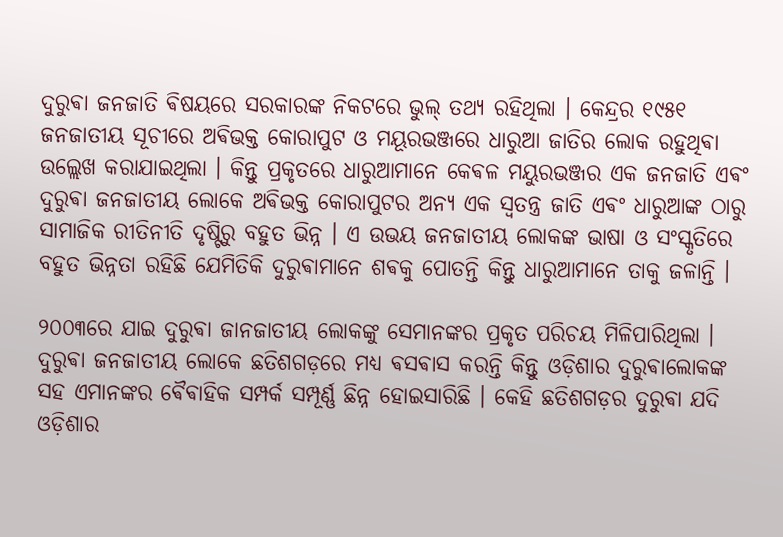ଦୁରୁଵା ଜନଜାତି ଵିଷୟରେ ସରକାରଙ୍କ ନିକଟରେ ଭୁଲ୍ ତଥ୍ୟ ରହିଥିଲା । କେନ୍ଦ୍ରର ୧୯୫୧ ଜନଜାତୀୟ ସୂଚୀରେ ଅଵିଭକ୍ତ କୋରାପୁଟ ଓ ମୟୂରଭଞ୍ଜରେ ଧାରୁଆ ଜାତିର ଲୋକ ରହୁଥିଵା ଉଲ୍ଲେଖ କରାଯାଇଥିଲା । କିନ୍ତୁ ପ୍ରକୃତରେ ଧାରୁଆମାନେ କେଵଳ ମୟୁରଭଞ୍ଜର ଏକ ଜନଜାତି ଏଵଂ ଦୁରୁଵା ଜନଜାତୀୟ ଲୋକେ ଅଵିଭକ୍ତ କୋରାପୁଟର ଅନ୍ଯ ଏକ ସ୍ଵତନ୍ତ୍ର ଜାତି ଏଵଂ ଧାରୁଆଙ୍କ ଠାରୁ ସାମାଜିକ ରୀତିନୀତି ଦୃଷ୍ଟିରୁ ବହୁତ ଭିନ୍ନ । ଏ ଉଭୟ ଜନଜାତୀୟ ଲୋକଙ୍କ ଭାଷା ଓ ସଂସ୍କୃତିରେ ବହୁତ ଭିନ୍ନତା ରହିଛି ଯେମିତିକି ଦୁରୁଵାମାନେ ଶଵକୁ ପୋତନ୍ତି କିନ୍ତୁ ଧାରୁଆମାନେ ତାକୁ ଜଳାନ୍ତି ।

୨୦୦୩ରେ ଯାଇ ଦୁରୁଵା ଜାନଜାତୀୟ ଲୋକଙ୍କୁ ସେମାନଙ୍କର ପ୍ରକୃତ ପରିଚୟ ମିଳିପାରିଥିଲା । ଦୁରୁଵା ଜନଜାତୀୟ ଲୋକେ ଛତିଶଗଡ଼ରେ ମଧ୍ୟ ଵସଵାସ କରନ୍ତି କିନ୍ତୁ ଓଡ଼ିଶାର ଦୁରୁଵାଲୋକଙ୍କ ସହ ଏମାନଙ୍କର ଵୈଵାହିକ ସମ୍ପର୍କ ସମ୍ପୂର୍ଣ୍ଣ ଛିନ୍ନ ହୋଇସାରିଛି । କେହି ଛତିଶଗଡ଼ର ଦୁରୁଵା ଯଦି ଓଡ଼ିଶାର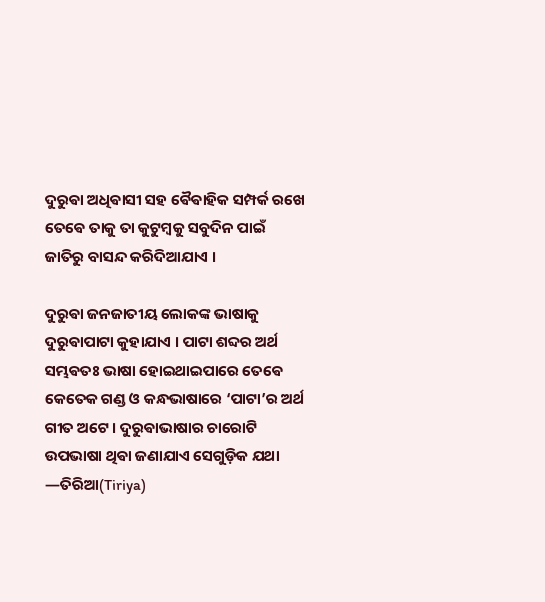ଦୁରୁଵା ଅଧିଵାସୀ ସହ ଵୈଵାହିକ ସମ୍ପର୍କ ରଖେ ତେଵେ ତାକୁ ତା କୁଟୁମ୍ବକୁ ସବୁଦିନ ପାଇଁ ଜାତିରୁ ବାସନ୍ଦ କରିଦିଆଯାଏ ।

ଦୁରୁଵା ଜନଜାତୀୟ ଲୋକଙ୍କ ଭାଷାକୁ
ଦୁରୁଵାପାଟା କୁହାଯାଏ । ପାଟା ଶବ୍ଦର ଅର୍ଥ ସମ୍ଭଵତଃ ଭାଷା ହୋଇଥାଇପାରେ ତେଵେ କେତେକ ଗଣ୍ଡ ଓ କନ୍ଧଭାଷାରେ ‘ପାଟା’ର ଅର୍ଥ  ଗୀତ ଅଟେ । ଦୁରୁଵାଭାଷାର ଚାରୋଟି ଉପଭାଷା ଥିଵା ଜଣାଯାଏ ସେଗୁଡ଼ିକ ଯଥା
—ତିରିଆ(Tiriya)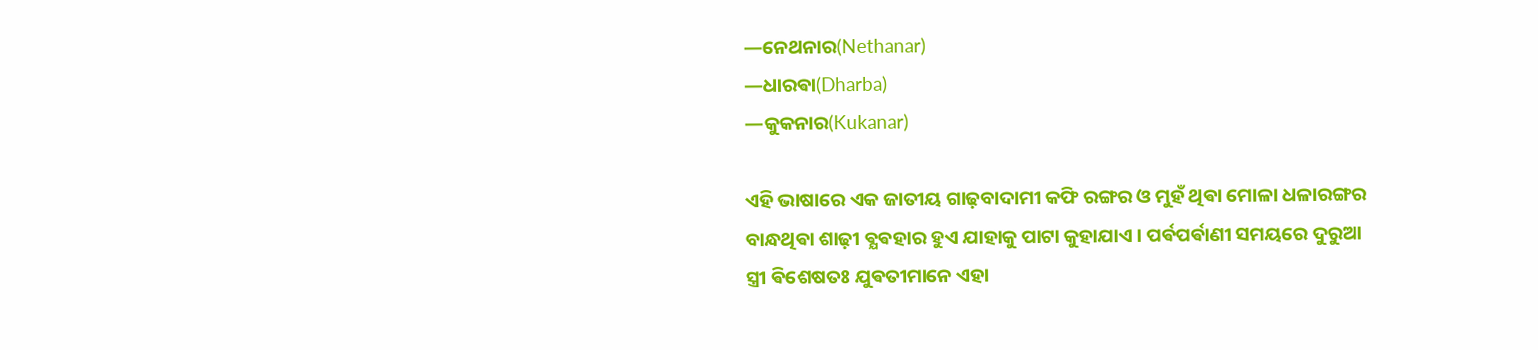—ନେଥନାର(Nethanar)
—ଧାରଵା(Dharba)
—କୁକନାର(Kukanar)

ଏହି ଭାଷାରେ ଏକ ଜାତୀୟ ଗାଢ଼ବାଦାମୀ କଫି ରଙ୍ଗର ଓ ମୁହଁ ଥିଵା ମୋଳା ଧଳାରଙ୍ଗର ବାନ୍ଧଥିଵା ଶାଢ଼ୀ ଵ୍ଯଵହାର ହୁଏ ଯାହାକୁ ପାଟା କୁହାଯାଏ । ପର୍ଵପର୍ଵାଣୀ ସମୟରେ ଦୁରୁଆ ସ୍ତ୍ରୀ ଵିଶେଷତଃ ଯୁଵତୀମାନେ ଏହା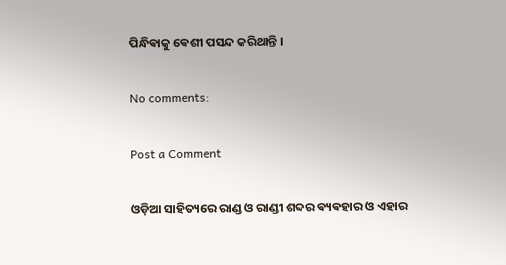ପିନ୍ଧିଵାକୁ ଵେଶୀ ପସନ୍ଦ କରିଥାନ୍ତି ‌।

No comments:

Post a Comment

ଓଡ଼ିଆ ସାହିତ୍ୟରେ ରାଣ୍ଡ ଓ ରାଣ୍ଡୀ ଶବ୍ଦର ଵ୍ୟଵହାର ଓ ଏହାର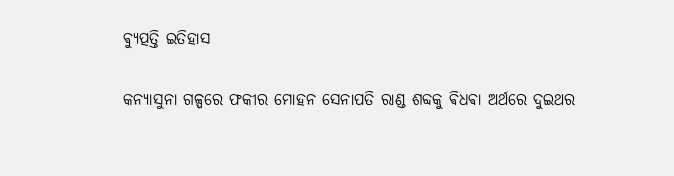ଵ୍ୟୁତ୍ପତ୍ତି ଇତିହାସ

କନ୍ୟାସୁନା ଗଳ୍ପରେ ଫକୀର ମୋହନ ସେନାପତି ରାଣ୍ଡ ଶବ୍ଦକୁ ଵିଧଵା ଅର୍ଥରେ ଦୁଇଥର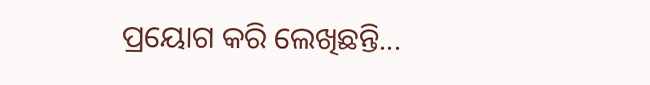ପ୍ରୟୋଗ କରି ଲେଖିଛନ୍ତି...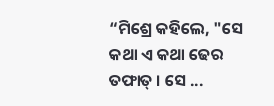“ମିଶ୍ରେ କହିଲେ, "ସେ କଥା ଏ କଥା ଢେର ତଫାତ୍ । ସେ ...